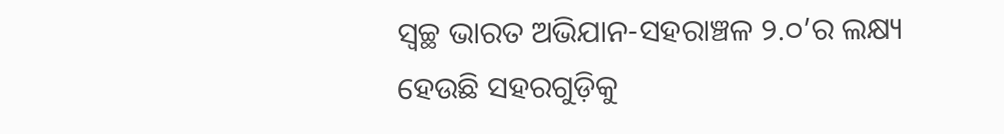ସ୍ୱଚ୍ଛ ଭାରତ ଅଭିଯାନ-ସହରାଞ୍ଚଳ ୨.୦’ର ଲକ୍ଷ୍ୟ ହେଉଛି ସହରଗୁଡ଼ିକୁ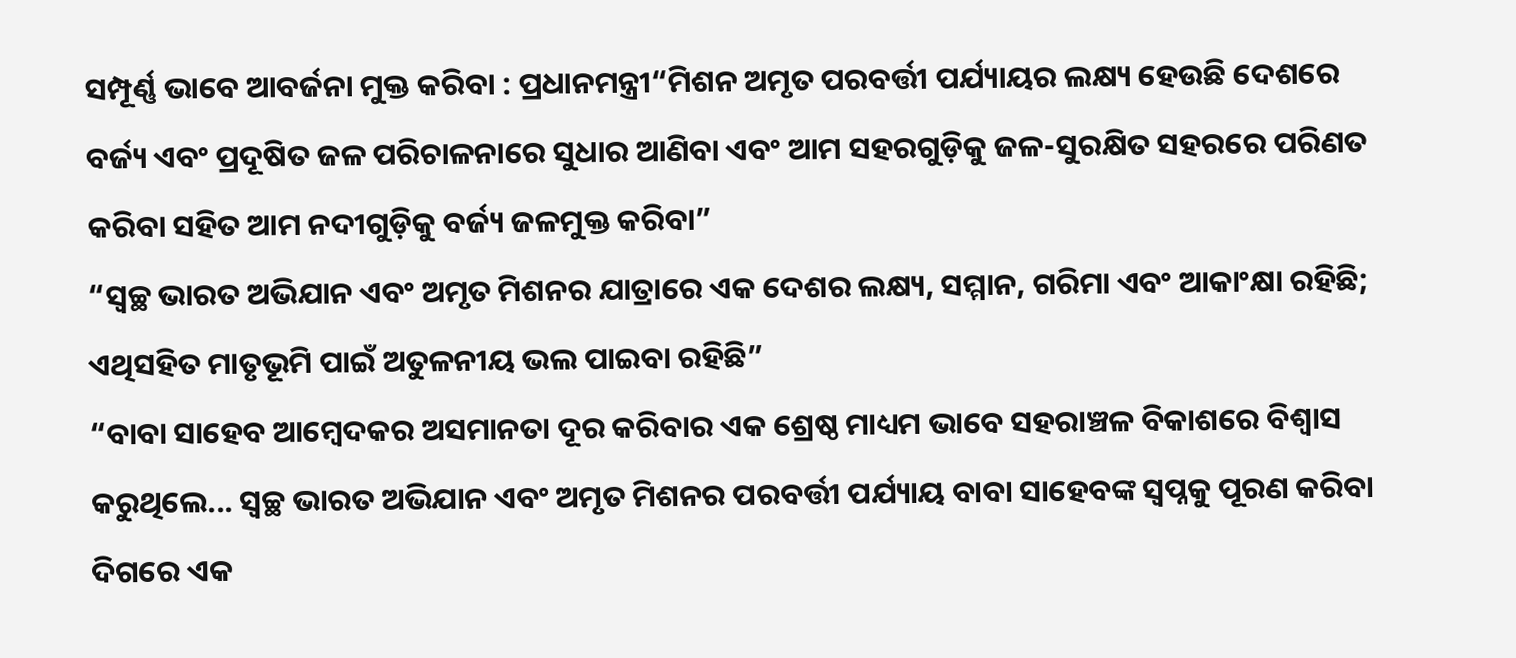ସମ୍ପୂର୍ଣ୍ଣ ଭାବେ ଆବର୍ଜନା ମୁକ୍ତ କରିବା : ପ୍ରଧାନମନ୍ତ୍ରୀ“ମିଶନ ଅମୃତ ପରବର୍ତ୍ତୀ ପର୍ଯ୍ୟାୟର ଲକ୍ଷ୍ୟ ହେଉଛି ଦେଶରେ ବର୍ଜ୍ୟ ଏବଂ ପ୍ରଦୂଷିତ ଜଳ ପରିଚାଳନାରେ ସୁଧାର ଆଣିବା ଏବଂ ଆମ ସହରଗୁଡ଼ିକୁ ଜଳ-ସୁରକ୍ଷିତ ସହରରେ ପରିଣତ କରିବା ସହିତ ଆମ ନଦୀଗୁଡ଼ିକୁ ବର୍ଜ୍ୟ ଜଳମୁକ୍ତ କରିବା”
“ସ୍ୱଚ୍ଛ ଭାରତ ଅଭିଯାନ ଏବଂ ଅମୃତ ମିଶନର ଯାତ୍ରାରେ ଏକ ଦେଶର ଲକ୍ଷ୍ୟ, ସମ୍ମାନ, ଗରିମା ଏବଂ ଆକାଂକ୍ଷା ରହିଛି; ଏଥିସହିତ ମାତୃଭୂମି ପାଇଁ ଅତୁଳନୀୟ ଭଲ ପାଇବା ରହିଛି”
“ବାବା ସାହେବ ଆମ୍ବେଦକର ଅସମାନତା ଦୂର କରିବାର ଏକ ଶ୍ରେଷ୍ଠ ମାଧ୍ୟମ ଭାବେ ସହରାଞ୍ଚଳ ବିକାଶରେ ବିଶ୍ୱାସ କରୁଥିଲେ... ସ୍ୱଚ୍ଛ ଭାରତ ଅଭିଯାନ ଏବଂ ଅମୃତ ମିଶନର ପରବର୍ତ୍ତୀ ପର୍ଯ୍ୟାୟ ବାବା ସାହେବଙ୍କ ସ୍ୱପ୍ନକୁ ପୂରଣ କରିବା ଦିଗରେ ଏକ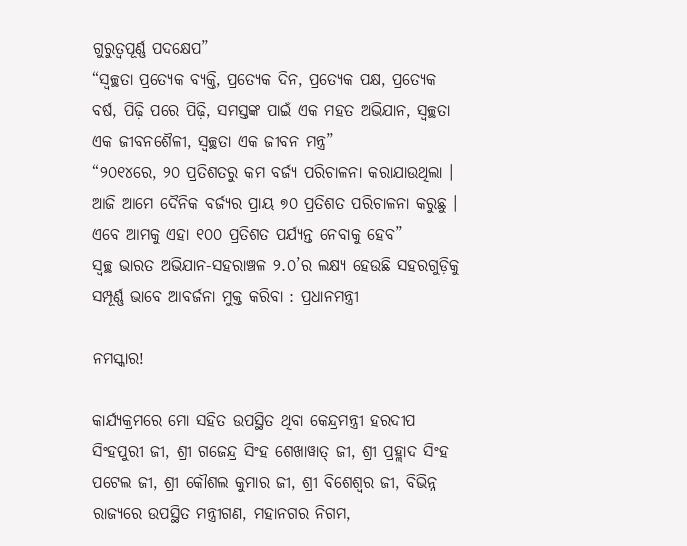ଗୁରୁତ୍ୱପୂର୍ଣ୍ଣ ପଦକ୍ଷେପ”
“ସ୍ୱଚ୍ଛତା ପ୍ରତ୍ୟେକ ବ୍ୟକ୍ତି, ପ୍ରତ୍ୟେକ ଦିନ, ପ୍ରତ୍ୟେକ ପକ୍ଷ, ପ୍ରତ୍ୟେକ ବର୍ଷ, ପିଢ଼ି ପରେ ପିଢ଼ି, ସମସ୍ତଙ୍କ ପାଇଁ ଏକ ମହତ ଅଭିଯାନ, ସ୍ୱଚ୍ଛତା ଏକ ଜୀବନଶୈଳୀ, ସ୍ୱଚ୍ଛତା ଏକ ଜୀବନ ମନ୍ତ୍ର”
“୨୦୧୪ରେ, ୨୦ ପ୍ରତିଶତରୁ କମ ବର୍ଜ୍ୟ ପରିଚାଳନା କରାଯାଉଥିଲା । ଆଜି ଆମେ ଦୈନିକ ବର୍ଜ୍ୟର ପ୍ରାୟ ୭୦ ପ୍ରତିଶତ ପରିଚାଳନା କରୁଛୁ । ଏବେ ଆମକୁ ଏହା ୧୦୦ ପ୍ରତିଶତ ପର୍ଯ୍ୟନ୍ତ ନେବାକୁ ହେବ”
ସ୍ୱଚ୍ଛ ଭାରତ ଅଭିଯାନ-ସହରାଞ୍ଚଳ ୨.୦’ର ଲକ୍ଷ୍ୟ ହେଉଛି ସହରଗୁଡ଼ିକୁ ସମ୍ପୂର୍ଣ୍ଣ ଭାବେ ଆବର୍ଜନା ମୁକ୍ତ କରିବା : ପ୍ରଧାନମନ୍ତ୍ରୀ

ନମସ୍କାର!

କାର୍ଯ୍ୟକ୍ରମରେ ମୋ ସହିତ ଉପସ୍ଥିତ ଥିବା କେନ୍ଦ୍ରମନ୍ତ୍ରୀ ହରଦୀପ ସିଂହପୁରୀ ଜୀ, ଶ୍ରୀ ଗଜେନ୍ଦ୍ର ସିଂହ ଶେଖାୱାତ୍ ଜୀ, ଶ୍ରୀ ପ୍ରହ୍ଲାଦ ସିଂହ ପଟେଲ ଜୀ, ଶ୍ରୀ କୌଶଲ କୁମାର ଜୀ, ଶ୍ରୀ ବିଶେଶ୍ୱର ଜୀ, ବିଭିନ୍ନ ରାଜ୍ୟରେ ଉପସ୍ଥିତ ମନ୍ତ୍ରୀଗଣ, ମହାନଗର ନିଗମ,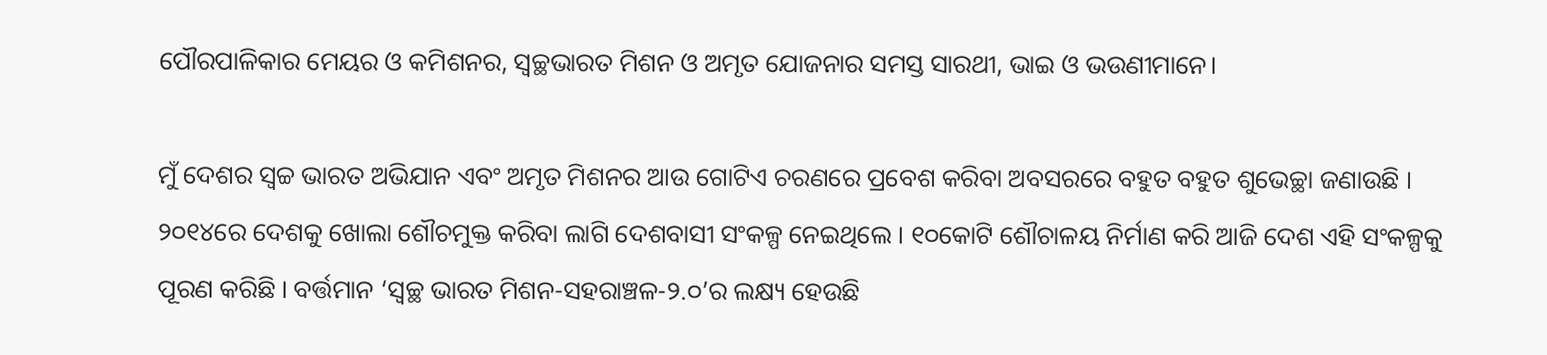ପୌରପାଳିକାର ମେୟର ଓ କମିଶନର, ସ୍ୱଚ୍ଛଭାରତ ମିଶନ ଓ ଅମୃତ ଯୋଜନାର ସମସ୍ତ ସାରଥୀ, ଭାଇ ଓ ଭଉଣୀମାନେ।

ମୁଁ ଦେଶର ସ୍ୱଚ୍ଚ ଭାରତ ଅଭିଯାନ ଏବଂ ଅମୃତ ମିଶନର ଆଉ ଗୋଟିଏ ଚରଣରେ ପ୍ରବେଶ କରିବା ଅବସରରେ ବହୁତ ବହୁତ ଶୁଭେଚ୍ଛା ଜଣାଉଛି । ୨୦୧୪ରେ ଦେଶକୁ ଖୋଲା ଶୌଚମୁକ୍ତ କରିବା ଲାଗି ଦେଶବାସୀ ସଂକଳ୍ପ ନେଇଥିଲେ । ୧୦କୋଟି ଶୌଚାଳୟ ନିର୍ମାଣ କରି ଆଜି ଦେଶ ଏହି ସଂକଳ୍ପକୁ ପୂରଣ କରିଛି । ବର୍ତ୍ତମାନ ‘ସ୍ୱଚ୍ଛ ଭାରତ ମିଶନ-ସହରାଞ୍ଚଳ-୨.୦’ର ଲକ୍ଷ୍ୟ ହେଉଛି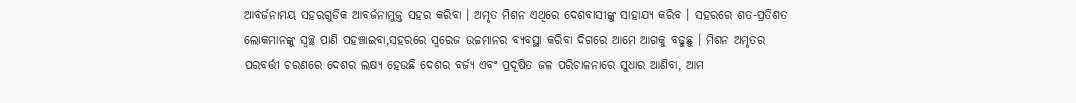ଆବର୍ଜନାମୟ ସହରଗୁଡିକ ଆବର୍ଜନାମୁକ୍ତ ସହର କରିବା । ଅମୃତ ମିଶନ ଏଥିରେ ଦେଶବାସୀଙ୍କୁ ସାହାଯ୍ୟ କରିବ । ସହରରେ ଶତ-ପ୍ରତିଶତ ଲୋକମାନଙ୍କୁ ସ୍ୱଚ୍ଛ ପାଣି ପହଞ୍ଚାଇବା,ସହରରେ ସ୍ୱରେଜ ଉଚ୍ଚମାନର ବ୍ୟବସ୍ଥା କରିବା ଦିଗରେ ଆମେ ଆଗକୁ ବଢୁଛୁ । ମିଶନ ଅମୃତର ପରବର୍ତ୍ତୀ ଚରଣରେ ଦେଶର ଲକ୍ଷ୍ୟ ହେଉଛି ଦେଶର ବର୍ଜ୍ୟ ଏବଂ ପ୍ରଦୂଷିତ ଜଳ ପରିଚାଳନାରେ ସୁଧାର ଆଣିବା, ଆମ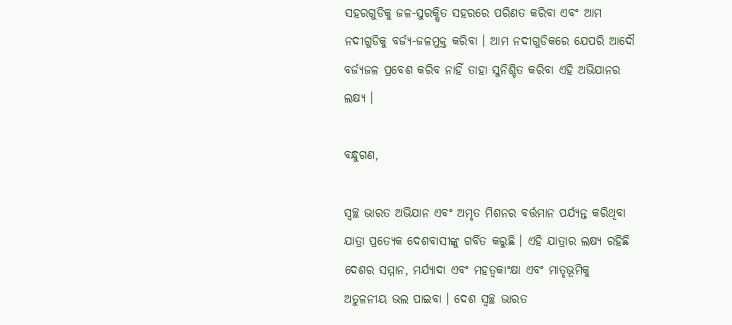ସହରଗୁଡିକୁ ଜଳ-ସୁରକ୍ଷିତ ସହରରେ ପରିଣତ କରିବା ଏବଂ ଆମ ନଦୀଗୁଡିକୁ ବର୍ଜ୍ୟ-ଜଳମୁକ୍ତ କରିବା । ଆମ ନଦୀଗୁଡିକରେ ଯେପରି ଆଦୌ ବର୍ଜ୍ୟଜଳ ପ୍ରବେଶ କରିବ ନାହିଁ ତାହା ସୁନିଶ୍ଚିତ କରିବା ଏହି ଅଭିଯାନର ଲକ୍ଷ୍ୟ ।

ବନ୍ଧୁଗଣ,

ସ୍ୱଚ୍ଛ ଭାରତ ଅଭିଯାନ ଏବଂ ଅମୃତ ମିଶନର ବର୍ତ୍ତମାନ ପର୍ଯ୍ୟନ୍ତ କରିଥିବା ଯାତ୍ରା ପ୍ରତ୍ୟେକ ଦେଶବାସୀଙ୍କୁ ଗର୍ବିତ କରୁଛି । ଏହି ଯାତ୍ରାର ଲକ୍ଷ୍ୟ ରହିଛି ଦେଶର ସମ୍ମାନ, ମର୍ଯ୍ୟାଦା ଏବଂ ମହତ୍ଵକାଂକ୍ଷା ଏବଂ ମାତୃଭୂମିକୁ  ଅତୁଳନୀୟ ଭଲ ପାଇବା । ଦେଶ ସ୍ୱଚ୍ଛ ଭାରତ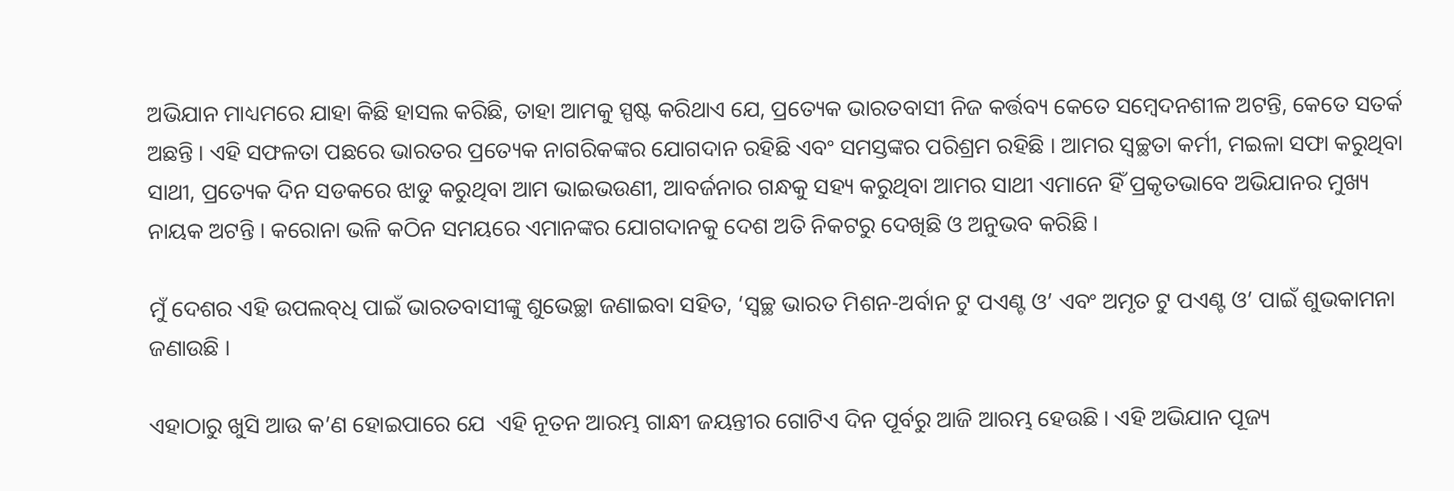ଅଭିଯାନ ମାଧ୍ୟମରେ ଯାହା କିଛି ହାସଲ କରିଛି, ତାହା ଆମକୁ ସ୍ପଷ୍ଟ କରିଥାଏ ଯେ, ପ୍ରତ୍ୟେକ ଭାରତବାସୀ ନିଜ କର୍ତ୍ତବ୍ୟ କେତେ ସମ୍ବେଦନଶୀଳ ଅଟନ୍ତି, କେତେ ସତର୍କ ଅଛନ୍ତି । ଏହି ସଫଳତା ପଛରେ ଭାରତର ପ୍ରତ୍ୟେକ ନାଗରିକଙ୍କର ଯୋଗଦାନ ରହିଛି ଏବଂ ସମସ୍ତଙ୍କର ପରିଶ୍ରମ ରହିଛି । ଆମର ସ୍ୱଚ୍ଛତା କର୍ମୀ, ମଇଳା ସଫା କରୁଥିବା ସାଥୀ, ପ୍ରତ୍ୟେକ ଦିନ ସଡକରେ ଝାଡୁ କରୁଥିବା ଆମ ଭାଇଭଉଣୀ, ଆବର୍ଜନାର ଗନ୍ଧକୁ ସହ୍ୟ କରୁଥିବା ଆମର ସାଥୀ ଏମାନେ ହିଁ ପ୍ରକୃତଭାବେ ଅଭିଯାନର ମୁଖ୍ୟ ନାୟକ ଅଟନ୍ତି । କରୋନା ଭଳି କଠିନ ସମୟରେ ଏମାନଙ୍କର ଯୋଗଦାନକୁ ଦେଶ ଅତି ନିକଟରୁ ଦେଖିଛି ଓ ଅନୁଭବ କରିଛି ।

ମୁଁ ଦେଶର ଏହି ଉପଲବ୍‌ଧି ପାଇଁ ଭାରତବାସୀଙ୍କୁ ଶୁଭେଚ୍ଛା ଜଣାଇବା ସହିତ, ‘ସ୍ୱଚ୍ଛ ଭାରତ ମିଶନ-ଅର୍ବାନ ଟୁ ପଏଣ୍ଟ ଓ’ ଏବଂ ଅମୃତ ଟୁ ପଏଣ୍ଟ ଓ’ ପାଇଁ ଶୁଭକାମନା ଜଣାଉଛି ।

ଏହାଠାରୁ ଖୁସି ଆଉ କ’ଣ ହୋଇପାରେ ଯେ  ଏହି ନୂତନ ଆରମ୍ଭ ଗାନ୍ଧୀ ଜୟନ୍ତୀର ଗୋଟିଏ ଦିନ ପୂର୍ବରୁ ଆଜି ଆରମ୍ଭ ହେଉଛି । ଏହି ଅଭିଯାନ ପୂଜ୍ୟ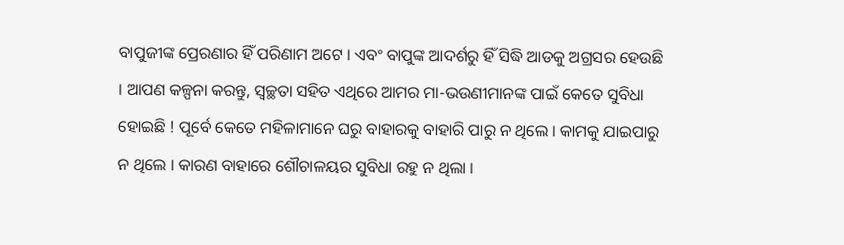ବାପୁଜୀଙ୍କ ପ୍ରେରଣାର ହିଁ ପରିଣାମ ଅଟେ । ଏବଂ ବାପୁଙ୍କ ଆଦର୍ଶରୁ ହିଁ ସିଦ୍ଧି ଆଡକୁ ଅଗ୍ରସର ହେଉଛି । ଆପଣ କଳ୍ପନା କରନ୍ତୁ, ସ୍ୱଚ୍ଛତା ସହିତ ଏଥିରେ ଆମର ମା-ଭଉଣୀମାନଙ୍କ ପାଇଁ କେତେ ସୁବିଧା ହୋଇଛି ! ପୂର୍ବେ କେତେ ମହିଳାମାନେ ଘରୁ ବାହାରକୁ ବାହାରି ପାରୁ ନ ଥିଲେ । କାମକୁ ଯାଇପାରୁ ନ ଥିଲେ । କାରଣ ବାହାରେ ଶୌଚାଳୟର ସୁବିଧା ରହୁ ନ ଥିଲା ।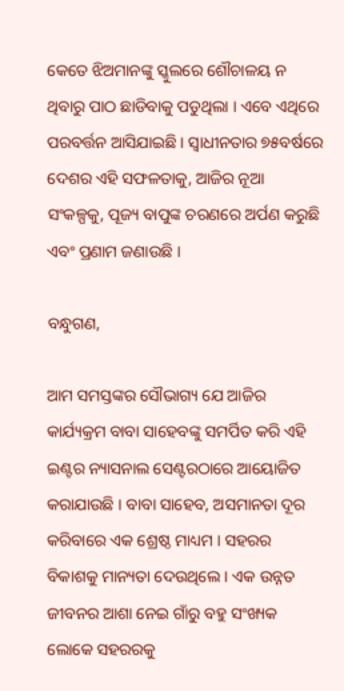କେତେ ଝିଅମାନଙ୍କୁ ସ୍କୁଲରେ ଶୌଚାଳୟ ନ ଥିବାରୁ ପାଠ ଛାଡିବାକୁ ପଡୁଥିଲା । ଏବେ ଏଥିରେ ପରବର୍ତ୍ତନ ଆସିଯାଇଛି । ସ୍ୱାଧୀନତାର ୭୫ବର୍ଷରେ ଦେଶର ଏହି ସଫଳତାକୁ, ଆଜିର ନୂଆ ସଂକଳ୍ପକୁ, ପୂଜ୍ୟ ବାପୁଙ୍କ ଚରଣରେ ଅର୍ପଣ କରୁଛି ଏବଂ ପ୍ରଣାମ ଜଣାଉଛି ।

ବନ୍ଧୁଗଣ,

ଆମ ସମସ୍ତଙ୍କର ସୌଭାଗ୍ୟ ଯେ ଆଜିର କାର୍ଯ୍ୟକ୍ରମ ବାବା ସାହେବଙ୍କୁ ସମର୍ପିତ କରି ଏହି ଇଣ୍ଟର ନ୍ୟାସନାଲ ସେଣ୍ଟରଠାରେ ଆୟୋଜିତ କରାଯାଉଛି । ବାବା ସାହେବ, ଅସମାନତା ଦୂର କରିବାରେ ଏକ ଶ୍ରେଷ୍ଠ ମାଧ୍ୟମ । ସହରର ବିକାଶକୁ ମାନ୍ୟତା ଦେଉଥିଲେ । ଏକ ଉନ୍ନତ ଜୀବନର ଆଶା ନେଇ ଗାଁରୁ ବହୁ ସଂଖ୍ୟକ ଲୋକେ ସହରରକୁ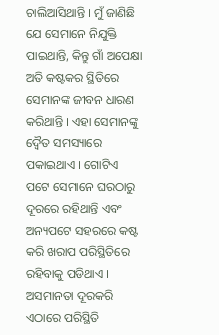ଚାଲିଆସିଥାନ୍ତି । ମୁଁ ଜାଣିଛି ଯେ ସେମାନେ ନିଯୁକ୍ତି ପାଇଥାନ୍ତି, କିନ୍ତୁ ଗାଁ ଅପେକ୍ଷା ଅତି କଷ୍ଟକର ସ୍ଥିତିରେ ସେମାନଙ୍କ ଜୀବନ ଧାରଣ କରିଥାନ୍ତି । ଏହା ସେମାନଙ୍କୁ ଦ୍ୱୈତ ସମସ୍ୟାରେ ପକାଇଥାଏ । ଗୋଟିଏ ପଟେ ସେମାନେ ଘରଠାରୁ ଦୂରରେ ରହିଥାନ୍ତି ଏବଂ ଅନ୍ୟପଟେ ସହରରେ କଷ୍ଟ କରି ଖରାପ ପରିସ୍ଥିତିରେ ରହିବାକୁ ପଡିଥାଏ । ଅସମାନତା ଦୂରକରି ଏଠାରେ ପରିସ୍ଥିତି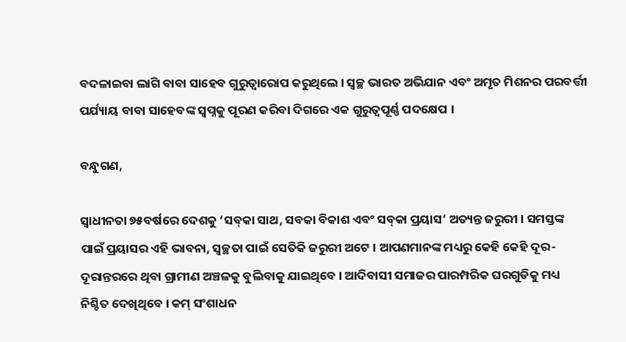ବଦଳାଇବା ଲାଗି ବାବା ସାହେବ ଗୁରୁତ୍ୱାରୋପ କରୁଥିଲେ । ସ୍ୱଚ୍ଛ ଭାରତ ଅଭିଯାନ ଏବଂ ଅମୃତ ମିଶନର ପରବର୍ତ୍ତୀ ପର୍ଯ୍ୟାୟ ବାବା ସାହେବଙ୍କ ସ୍ୱପ୍ନକୁ ପୂରଣ କରିବା ଦିଗରେ ଏକ ଗୁରୁତ୍ୱପୂର୍ଣ୍ଣ ପଦକ୍ଷେପ ।

ବନ୍ଧୁଗଣ,

ସ୍ୱାଧୀନତା ୭୫ବର୍ଷରେ ଦେଶକୁ ‘ସବ୍‌କା ସାଥ, ସବକା ବିକାଶ ଏବଂ ସବ୍‌କା ପ୍ରୟାସ’ ଅତ୍ୟନ୍ତ ଜରୁରୀ । ସମସ୍ତଙ୍କ ପାଇଁ ପ୍ରୟାସର ଏହି ଭାବନା, ସ୍ୱଚ୍ଛତା ପାଇଁ ସେତିକି ଜରୁରୀ ଅଟେ । ଆପଣମାନଙ୍କ ମଧ୍ୟରୁ କେହି କେହି ଦୂର-ଦୂରାନ୍ତରରେ ଥିବା ଗ୍ରାମୀଣ ଅଞ୍ଚଳକୁ ବୁଲିବାକୁ ଯାଇଥିବେ । ଆଦିବାସୀ ସମାଜର ପାରମ୍ପରିକ ଘରଗୁଡିକୁ ମଧ୍ୟ ନିଶ୍ଚିତ ଦେଖିଥିବେ । କମ୍ ସଂଶାଧନ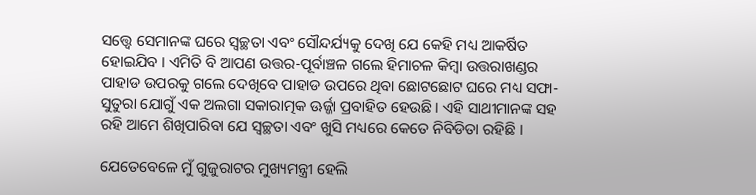ସତ୍ତ୍ୱେ ସେମାନଙ୍କ ଘରେ ସ୍ୱଚ୍ଛତା ଏବଂ ସୌନ୍ଦର୍ଯ୍ୟକୁ ଦେଖି ଯେ କେହି ମଧ୍ୟ ଆକର୍ଷିତ ହୋଇଯିବ । ଏମିତି ବି ଆପଣ ଉତ୍ତର-ପୂର୍ବାଞ୍ଚଳ ଗଲେ ହିମାଚଳ କିମ୍ବା ଉତ୍ତରାଖଣ୍ଡର ପାହାଡ ଉପରକୁ ଗଲେ ଦେଖିବେ ପାହାଡ ଉପରେ ଥିବା ଛୋଟଛୋଟ ଘରେ ମଧ୍ୟ ସଫା-ସୁତୁରା ଯୋଗୁଁ ଏକ ଅଲଗା ସକାରାତ୍ମକ ଊର୍ଜ୍ଜା ପ୍ରବାହିତ ହେଉଛି । ଏହି ସାଥୀମାନଙ୍କ ସହ ରହି ଆମେ ଶିଖିପାରିବା ଯେ ସ୍ୱଚ୍ଛତା ଏବଂ ଖୁସି ମଧ୍ୟରେ କେତେ ନିବିଡିତା ରହିଛି ।

ଯେତେବେଳେ ମୁଁ ଗୁଜୁରାଟର ମୁଖ୍ୟମନ୍ତ୍ରୀ ହେଲି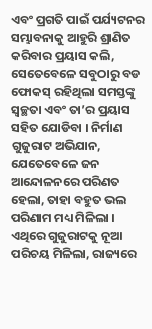ଏବଂ ପ୍ରଗତି ପାଇଁ ପର୍ଯ୍ୟଟନର ସମ୍ଭାବନାକୁ ଆହୁରି ଶ୍ରାଣିତ କରିବାର ପ୍ରୟାସ କଲି, ସେତେବେଳେ ସବୁଠାରୁ ବଡ ଫୋକସ୍ ରହିଥିଲା ସମସ୍ତଙ୍କୁ ସ୍ୱଚ୍ଛତା ଏବଂ ତା’ର ପ୍ରୟାସ ସହିତ ଯୋଡିବା । ନିର୍ମାଣ ଗୁଜୁରାଟ ଅଭିଯାନ, ଯେତେବେଳେ ଜନ ଆନ୍ଦୋଳନରେ ପରିଣତ ହେଲା, ତାହା ବହୁତ ଭଲ ପରିଣାମ ମଧ୍ୟ ମିଳିଲା । ଏଥିରେ ଗୁଜୁରାଟକୁ ନୂଆ ପରିଚୟ ମିଳିଲା, ରାଜ୍ୟରେ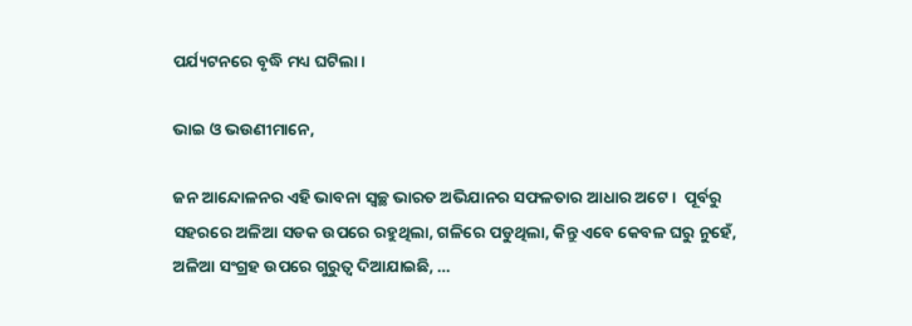ପର୍ଯ୍ୟଟନରେ ବୃଦ୍ଧି ମଧ୍ୟ ଘଟିଲା ।

ଭାଇ ଓ ଭଉଣୀମାନେ,

ଜନ ଆନ୍ଦୋଳନର ଏହି ଭାବନା ସ୍ୱଚ୍ଛ ଭାରତ ଅଭିଯାନର ସଫଳତାର ଆଧାର ଅଟେ ।  ପୂର୍ବରୁ ସହରରେ ଅଳିଆ ସଡକ ଉପରେ ରହୁଥିଲା, ଗଳିରେ ପଡୁଥିଲା, କିନ୍ତୁ ଏବେ କେବଳ ଘରୁ ନୁହେଁ, ଅଳିଆ ସଂଗ୍ରହ ଉପରେ ଗୁରୁତ୍ୱ ଦିଆଯାଇଛି, …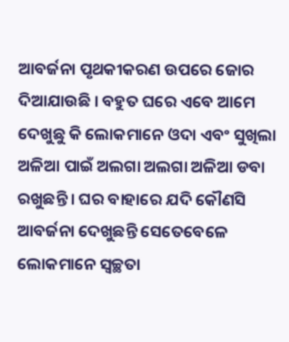ଆବର୍ଜନା ପୃଥକୀକରଣ ଉପରେ ଜୋର ଦିଆଯାଉଛି । ବହୁତ ଘରେ ଏବେ ଆମେ ଦେଖୁଛୁ କି ଲୋକମାନେ ଓଦା ଏବଂ ସୁଖିଲା ଅଳିଆ ପାଇଁ ଅଲଗା ଅଲଗା ଅଳିଆ ଡବା ରଖୁଛନ୍ତି । ଘର ବାହାରେ ଯଦି କୌଣସି ଆବର୍ଜନା ଦେଖୁଛନ୍ତି ସେତେବେଳେ ଲୋକମାନେ ସ୍ୱଚ୍ଛତା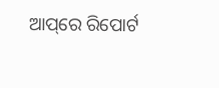ଆପ୍‌ରେ ରିପୋର୍ଟ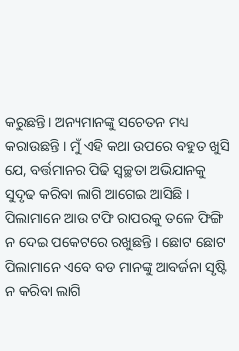କରୁଛନ୍ତି। ଅନ୍ୟମାନଙ୍କୁ ସଚେତନ ମଧ୍ୟ କରାଉଛନ୍ତି । ମୁଁ ଏହି କଥା ଉପରେ ବହୁତ ଖୁସି ଯେ, ବର୍ତ୍ତମାନର ପିଢି ସ୍ୱଚ୍ଛତା ଅଭିଯାନକୁ ସୁଦୃଢ କରିବା ଲାଗି ଆଗେଇ ଆସିଛି । ପିଲାମାନେ ଆଉ ଟଫି ରାପରକୁ ତଳେ ଫିଙ୍ଗି ନ ଦେଇ ପକେଟରେ ରଖୁଛନ୍ତି । ଛୋଟ ଛୋଟ ପିଲାମାନେ ଏବେ ବଡ ମାନଙ୍କୁ ଆବର୍ଜନା ସୃଷ୍ଟି ନ କରିବା ଲାଗି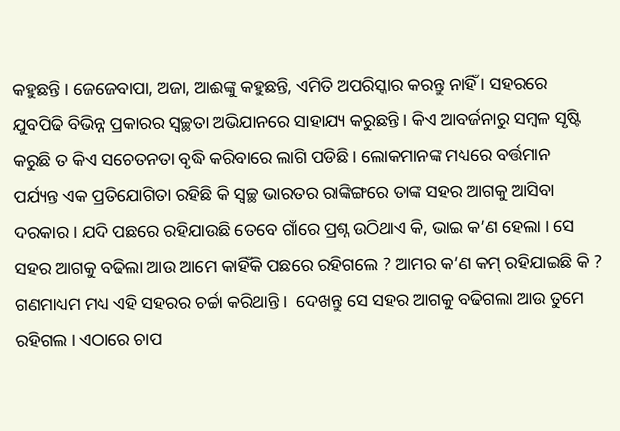କହୁଛନ୍ତି । ଜେଜେବାପା, ଅଜା, ଆଈଙ୍କୁ କହୁଛନ୍ତି, ଏମିତି ଅପରିସ୍କାର କରନ୍ତୁ ନାହିଁ । ସହରରେ ଯୁବପିଢି ବିଭିନ୍ନ ପ୍ରକାରର ସ୍ୱଚ୍ଛତା ଅଭିଯାନରେ ସାହାଯ୍ୟ କରୁଛନ୍ତି । କିଏ ଆବର୍ଜନାରୁ ସମ୍ବଳ ସୃଷ୍ଟି କରୁଛି ତ କିଏ ସଚେତନତା ବୃଦ୍ଧି କରିବାରେ ଲାଗି ପଡିଛି । ଲୋକମାନଙ୍କ ମଧ୍ୟରେ ବର୍ତ୍ତମାନ ପର୍ଯ୍ୟନ୍ତ ‌ଏକ ପ୍ରତିଯୋଗିତା ରହିଛି କି ସ୍ୱଚ୍ଛ ଭାରତର ରାଙ୍କିଙ୍ଗରେ ତାଙ୍କ ସହର ଆଗକୁ ଆସିବା ଦରକାର । ଯଦି ପଛରେ ରହିଯାଉଛି ତେବେ ଗାଁରେ ପ୍ରଶ୍ନ ଉଠିଥାଏ କି, ଭାଇ କ’ଣ ହେଲା । ସେ ସହର ଆଗକୁ ବଢିଲା ଆଉ ଆମେ କାହିଁକି ପଛରେ ରହିଗଲେ ? ଆମର କ’ଣ କମ୍ ରହିଯାଇଛି କି ? ଗଣମାଧ୍ୟମ ମଧ୍ୟ ଏହି ସହରର ଚର୍ଚ୍ଚା କରିଥାନ୍ତି ।  ଦେଖନ୍ତୁ ସେ ସହର ଆଗକୁ ବଢିଗଲା ଆଉ ତୁମେ  ରହିଗଲ । ଏଠାରେ ଚାପ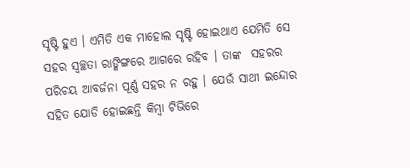ସୃଷ୍ଟି ହୁଏ । ଏମିତି ଏକ ମାହୋଲ ସୃଷ୍ଟି ହୋଇଥାଏ ଯେମିତି ସେ ସହର ସ୍ୱଚ୍ଛତା ରାଙ୍କିଙ୍ଗରେ ଆଗରେ ରହିବ । ତାଙ୍କ  ସହରର ପରିଚୟ ଆବର୍ଜନା ପୂର୍ଣ୍ଣ ସହର ନ ରହୁ । ଯେଉଁ ସାଥୀ ଇନ୍ଦୋର ସହିତ ଯୋଡି ହୋଇଛନ୍ତି କିମ୍ବା ଟିଭିରେ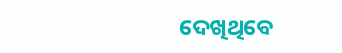ଦେଖିଥିବେ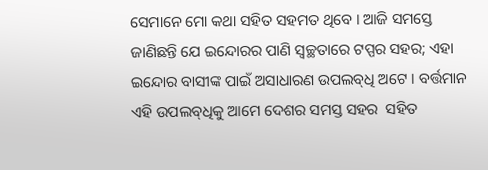ସେମାନେ ମୋ କଥା ସହିତ ସହମତ ଥିବେ । ଆଜି ସମସ୍ତେ ଜାଣିଛନ୍ତି ଯେ ଇନ୍ଦୋରର ପାଣି ସ୍ୱଚ୍ଛତାରେ ଟପ୍ପର ସହର; ଏହା ଇନ୍ଦୋର ବାସୀଙ୍କ ପାଇଁ ଅସାଧାରଣ ଉପଲବ୍‌ଧି ଅଟେ । ବର୍ତ୍ତମାନ ଏହି ଉପଲବ୍‌ଧିକୁ ଆମେ ଦେଶର ସମସ୍ତ ସହର  ସହିତ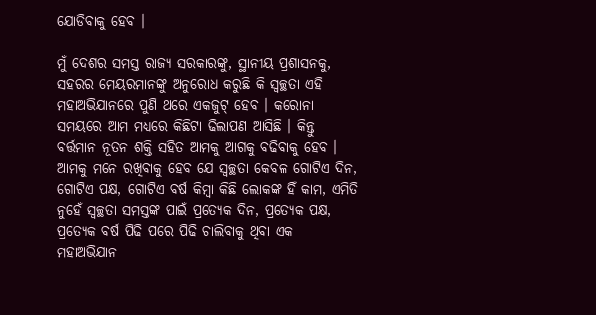ଯୋଡିବାକୁ ହେବ ।

ମୁଁ ଦେଶର ସମସ୍ତ ରାଜ୍ୟ ସରକାରଙ୍କୁ, ସ୍ଥାନୀୟ ପ୍ରଶାସନକୁ, ସହରର ମେୟରମାନଙ୍କୁ ଅନୁରୋଧ କରୁଛି କି ସ୍ୱଚ୍ଛତା ଏହି ମହା‌ଅଭିଯାନରେ ପୁଣି ଥରେ ଏକଜୁଟ୍ ହେବ । କରୋନା ସମୟରେ ଆମ ମଧ୍ୟରେ କିଛିଟା ଢିଲାପଣ ଆସିଛି । କିନ୍ତୁ ବର୍ତ୍ତମାନ ନୂତନ ଶକ୍ତି ସହିତ ଆମକୁ ଆଗକୁ ବଢିବାକୁ ହେବ । ଆମକୁ ମନେ ରଖିବାକୁ ହେବ ଯେ ସ୍ୱଚ୍ଛତା କେବଳ ଗୋଟିଏ ଦିନ, ଗୋଟିଏ ପକ୍ଷ, ଗୋଟିଏ ବର୍ଷ କିମ୍ବା କିଛି ଲୋକଙ୍କ ହିଁ କାମ, ଏମିତି ନୁହେଁ ସ୍ୱଚ୍ଛତା ସମସ୍ତଙ୍କ ପାଇଁ ପ୍ରତ୍ୟେକ ଦିନ, ପ୍ରତ୍ୟେକ ପକ୍ଷ, ପ୍ରତ୍ୟେକ ବର୍ଷ ପିଢି ପରେ ପିଢି ଚାଲିବାକୁ ଥିବା ଏକ ମହାଅଭିଯାନ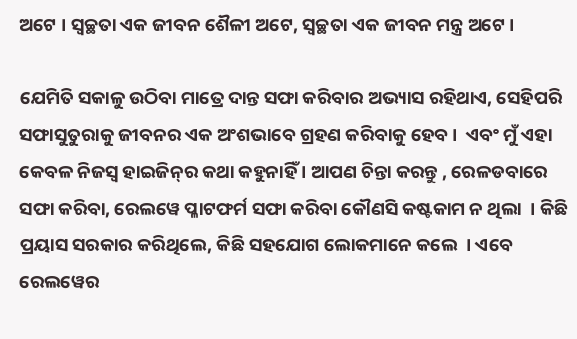ଅଟେ । ସ୍ୱଚ୍ଛତା ଏକ ଜୀବନ ଶୈଳୀ ଅଟେ, ସ୍ୱଚ୍ଛତା ଏକ ଜୀବନ ମନ୍ତ୍ର ଅଟେ ।

ଯେମିତି ସକାଳୁ ଉଠିବା ମାତ୍ରେ ଦାନ୍ତ ସଫା କରିବାର ଅଭ୍ୟାସ ରହିଥାଏ, ସେହିପରି ସଫାସୁତୁରାକୁ ଜୀବନର ଏକ ଅଂଶଭାବେ ଗ୍ରହଣ କରିବାକୁ ହେବ ।  ଏବଂ ମୁଁ ଏହା କେବଳ ନିଜସ୍ୱ ହାଇଜିନ୍‌ର କଥା କହୁନାହିଁ । ଆପଣ ଚିନ୍ତା କରନ୍ତୁ , ରେଳଡବାରେ ସଫା କରିବା, ରେଲୱେ ପ୍ଳାଟଫର୍ମ ସଫା କରିବା କୌଣସି କଷ୍ଟକାମ ନ ଥିଲା  । କିଛି ପ୍ରୟାସ ସରକାର କରିଥିଲେ, କିଛି ସହଯୋଗ ଲୋକମାନେ କଲେ  । ଏବେ ରେଲୱେର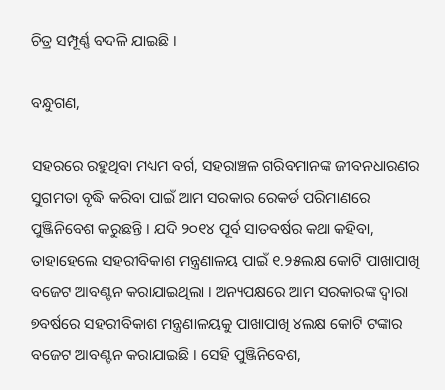ଚିତ୍ର ସମ୍ପୂର୍ଣ୍ଣ ବଦଳି ଯାଇଛି ।

ବନ୍ଧୁଗଣ,

ସହରରେ ରହୁଥିବା ମଧ୍ୟମ ବର୍ଗ, ସହରାଞ୍ଚଳ ଗରିବମାନଙ୍କ ଜୀବନଧାରଣର ସୁଗମତା ବୃଦ୍ଧି କରିବା ପାଇଁ ଆମ ସରକାର ରେକର୍ଡ ପରିମାଣରେ ପୁଞ୍ଜିନିବେଶ କରୁଛନ୍ତି । ଯଦି ୨୦୧୪ ପୂର୍ବ ସାତବର୍ଷର କଥା କହିବା, ତାହାହେଲେ ସହରୀବିକାଶ ମନ୍ତ୍ରଣାଳୟ ପାଇଁ ୧.୨୫ଲକ୍ଷ କୋଟି ପାଖାପାଖି ବଜେଟ ଆବଣ୍ଟନ କରାଯାଇଥିଲା । ଅନ୍ୟପକ୍ଷରେ ଆମ ସରକାରଙ୍କ ଦ୍ୱାରା ୭ବର୍ଷରେ ସହରୀବିକାଶ ମନ୍ତ୍ରଣାଳୟକୁ ପାଖାପାଖି ୪ଲକ୍ଷ କୋଟି ଟଙ୍କାର ବଜେଟ ଆବଣ୍ଟନ କରାଯାଇଛି । ସେହି ପୁଞ୍ଜିନିବେଶ,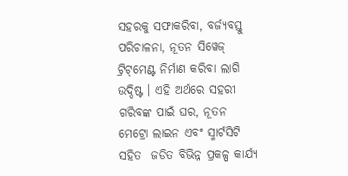ସହରକୁ ସଫାକରିବା, ବର୍ଜ୍ୟବସ୍ତୁ ପରିଚାଳନା, ନୂତନ ସିୱେଜ୍ ଟ୍ରିଟ୍‌ମେଣ୍ଟ ନିର୍ମାଣ କରିବା ଲାଗି ଉଦ୍ଦିଷ୍ଟ । ଏହି ଅର୍ଥରେ ସହରୀ ଗରିବଙ୍କ ପାଇଁ ଘର, ନୂତନ ମେଟ୍ରୋ ଲାଇନ ଏବଂ ସ୍ମାର୍ଟସିଟି ସହିତ  ଜଡିତ ବିଭିନ୍ନ ପ୍ରକଳ୍ପ କାର୍ଯ୍ୟ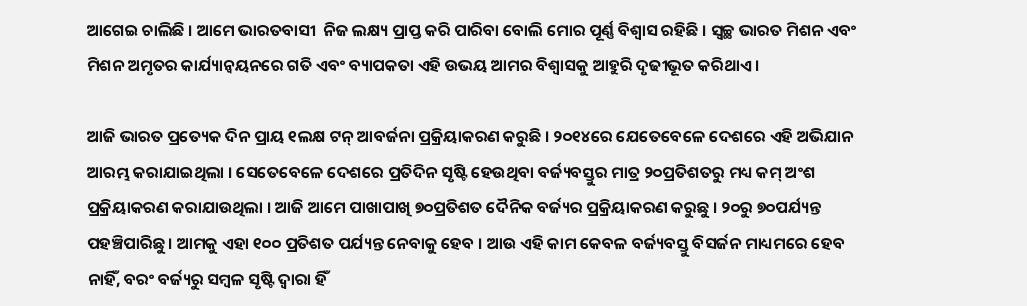ଆଗେଇ ଚାଲିଛି । ଆମେ ଭାରତବାସୀ  ନିଜ ଲକ୍ଷ୍ୟ ପ୍ରାପ୍ତ କରି ପାରିବା ବୋଲି ମୋର ପୂର୍ଣ୍ଣ ବିଶ୍ୱାସ ରହିଛି । ସ୍ୱଚ୍ଛ ଭାରତ ମିଶନ ଏବଂ ମିଶନ ଅମୃତର କାର୍ଯ୍ୟାନ୍ୱୟନରେ ଗତି ଏବଂ ବ୍ୟାପକତା ଏହି ଉଭୟ ଆମର ବିଶ୍ୱାସକୁ ଆହୁରି ଦୃଢୀଭୂତ କରିଥାଏ ।

ଆଜି ଭାରତ ପ୍ରତ୍ୟେକ ଦିନ ପ୍ରାୟ ୧ଲକ୍ଷ ଟନ୍ ଆବର୍ଜନା ପ୍ରକ୍ରିୟାକରଣ କରୁଛି । ୨୦୧୪ରେ ଯେତେବେଳେ ଦେଶରେ ଏହି ଅଭିଯାନ ଆରମ୍ଭ କରାଯାଇଥିଲା । ସେତେବେଳେ ଦେଶରେ ପ୍ରତିଦିନ ସୃଷ୍ଟି ହେଉଥିବା ବର୍ଜ୍ୟବସ୍ତୁର ମାତ୍ର ୨୦ପ୍ରତିଶତରୁ ମଧ୍ୟ କମ୍ ଅଂଶ ପ୍ରକ୍ରିୟାକରଣ କରାଯାଉଥିଲା । ଆଜି ଆମେ ପାଖାପାଖି ୭୦ପ୍ରତିଶତ ଦୈନିକ ବର୍ଜ୍ୟର ପ୍ରକ୍ରିୟାକରଣ କରୁଛୁ । ୨୦ରୁ ୭୦ପର୍ଯ୍ୟନ୍ତ ପହଞ୍ଚିପାରିଛୁ । ଆମକୁ ଏହା ୧୦୦ ପ୍ରତିଶତ ପର୍ଯ୍ୟନ୍ତ ନେବାକୁ ହେବ । ଆଉ ଏହି କାମ କେବଳ ବର୍ଜ୍ୟବସ୍ତୁ ବିସର୍ଜନ ମାଧ୍ୟମରେ ହେବ ନାହିଁ, ବରଂ ବର୍ଜ୍ୟରୁ ସମ୍ବଳ ସୃଷ୍ଟି ଦ୍ୱାରା ହିଁ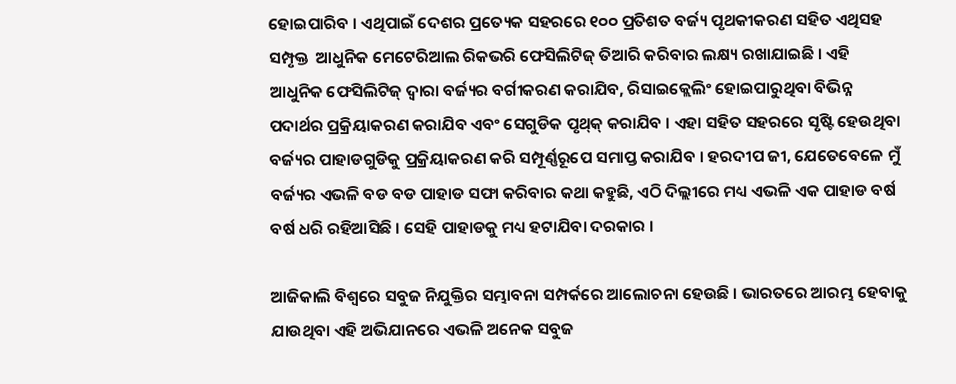ହୋଇପାରିବ । ଏଥିପାଇଁ ଦେଶର ପ୍ରତ୍ୟେକ ସହରରେ ୧୦୦ ପ୍ରତିଶତ ବର୍ଜ୍ୟ ପୃଥକୀକରଣ ସହିତ ଏଥିସହ ସମ୍ପୃକ୍ତ  ଆଧୁନିକ ମେଟେରିଆଲ ରିକଭରି ଫେସିଲିଟିଜ୍ ତିଆରି କରିବାର ଲକ୍ଷ୍ୟ ରଖାଯାଇଛି । ଏହି ଆଧୁନିକ ଫେସିଲିଟିଜ୍ ଦ୍ୱାରା ବର୍ଜ୍ୟର ବର୍ଗୀକରଣ କରାଯିବ, ରିସାଇକ୍ଲେଲିଂ ହୋଇପାରୁଥିବା ବିଭିନ୍ନ ପଦାର୍ଥର ପ୍ରକ୍ରିୟାକରଣ କରାଯିବ ଏବଂ ସେଗୁଡିକ ପୃଥ୍‌କ୍ କରାଯିବ । ଏହା ସହିତ ସହରରେ ସୃଷ୍ଟି ହେଉଥିବା ବର୍ଜ୍ୟର ‌ପାହାଡଗୁଡିକୁ ପ୍ରକ୍ରିୟାକରଣ କରି ସମ୍ପୂର୍ଣ୍ଣରୂପେ ସମାପ୍ତ କରାଯିବ । ହରଦୀପ ଜୀ, ଯେତେବେଳେ ମୁଁ ବର୍ଜ୍ୟର ଏଭଳି ବଡ ବଡ ପାହାଡ ସଫା କରିବାର କଥା କହୁଛି, ଏଠି ଦିଲ୍ଲୀରେ ମଧ୍ୟ ଏଭଳି ଏକ ପାହାଡ ବର୍ଷ ବର୍ଷ ଧରି ରହିଆସିଛି । ସେହି ପାହାଡକୁ ମଧ୍ୟ ହଟାଯିବା ଦରକାର ।

ଆଜିକାଲି ବିଶ୍ୱରେ ସବୁଜ ନିଯୁକ୍ତିର ସମ୍ଭାବନା ସମ୍ପର୍କରେ ଆଲୋଚନା ହେଉଛି । ଭାରତରେ ଆରମ୍ଭ ହେବାକୁ ଯାଉଥିବା ଏହି ଅଭିଯାନରେ ଏଭଳି ଅନେକ ସବୁଜ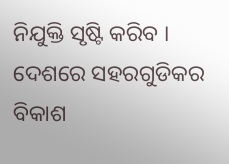ନିଯୁକ୍ତି ସୃଷ୍ଟି କରିବ । ଦେଶରେ ସହରଗୁଡିକର ବିକାଶ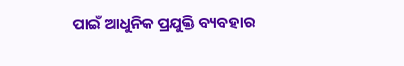ପାଇଁ ଆଧୁନିକ ପ୍ରଯୁକ୍ତି ବ୍ୟବହାର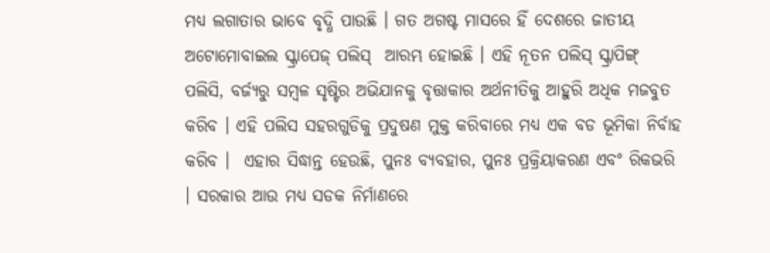ମଧ୍ୟ ଲଗାତାର ଭାବେ ବୃଦ୍ଧି ପାଉଛି । ଗତ ଅଗଷ୍ଟ ମାସରେ ହିଁ ଦେଶରେ ଜାତୀୟ ଅଟୋମୋବାଇଲ ସ୍କ୍ରାପେଜ୍ ପଲିସ୍  ଆରମ୍ଭ ହୋଇଛି । ଏହି ନୂତନ ପଲିସ୍ ସ୍କ୍ରାପିଙ୍ଗ୍ ପଲିସି, ବର୍ଜ୍ୟରୁ ସମ୍ବଳ ସୃଷ୍ଟିର ଅଭିଯାନକୁ ବୃତ୍ତାକାର ଅର୍ଥନୀତିକୁ ଆହୁରି ଅଧିକ ମଜବୁତ କରିବ । ଏହି ପଲିସ ସହରଗୁଡିକୁ ପ୍ରଦୁଷଣ ମୁକ୍ତ କରିବାରେ ମଧ୍ୟ ଏକ ବଡ ଭୂମିକା ନିର୍ବାହ କରିବ ।  ଏହାର ସିଦ୍ଧାନ୍ତ ହେଉଛି, ପୁନଃ ବ୍ୟବହାର, ପୁନଃ ପ୍ରକ୍ରିୟାକରଣ ଏବଂ ରିକଭରି । ସରକାର ଆଉ ମଧ୍ୟ ସଡକ ନିର୍ମାଣରେ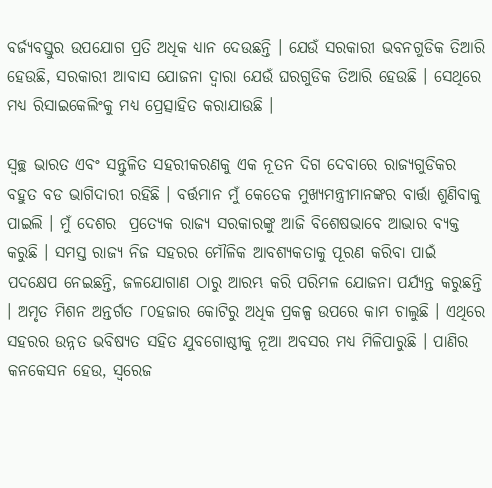ବର୍ଜ୍ୟବସ୍ତୁର ଉପଯୋଗ ପ୍ରତି ଅଧିକ ଧ୍ୟାନ ଦେଉଛନ୍ତି । ଯେଉଁ ସରକାରୀ ଭବନଗୁଡିକ ତିଆରି ହେଉଛି, ସରକାରୀ ଆବାସ ଯୋଜନା ଦ୍ୱାରା ଯେଉଁ ଘରଗୁଡିକ ତିଆରି ହେଉଛି । ସେଥିରେ ମଧ୍ୟ ରିସାଇକେଲିଂକୁ ମଧ୍ୟ ପ୍ରେତ୍ସାହିତ କରାଯାଉଛି ।

ସ୍ୱଚ୍ଛ ଭାରତ ଏବଂ ସନ୍ତୁଳିତ ସହରୀକରଣକୁ ଏକ ନୂତନ ଦିଗ ଦେବାରେ ରାଜ୍ୟଗୁଡିକର ବହୁତ ବଡ ଭାଗିଦାରୀ ରହିଛି । ବର୍ତ୍ତମାନ ମୁଁ କେତେକ ମୁଖ୍ୟମନ୍ତ୍ରୀମାନଙ୍କର ବାର୍ତ୍ତା ଶୁଣିବାକୁ ପାଇଲି । ମୁଁ ଦେଶର  ପ୍ରତ୍ୟେକ ରାଜ୍ୟ ସରକାରଙ୍କୁ ଆଜି ବିଶେଷଭାବେ ଆଭାର ବ୍ୟକ୍ତ କରୁଛି । ସମସ୍ତ ରାଜ୍ୟ ନିଜ ସହରର ମୌଳିକ ଆବଶ୍ୟକତାକୁ ପୂରଣ କରିବା ପାଇଁ ପଦକ୍ଷେପ ନେଇଛନ୍ତି, ଜଳଯୋଗାଣ ଠାରୁ ଆରମ୍ଭ କରି ପରିମଳ ଯୋଜନା ପର୍ଯ୍ୟନ୍ତ କରୁଛନ୍ତି । ଅମୃତ ମିଶନ ଅନ୍ତର୍ଗତ ୮୦ହଜାର କୋଟିରୁ ଅଧିକ ପ୍ରକଳ୍ପ ଉପରେ କାମ ଚାଲୁଛି । ଏଥିରେ ସହରର ଉନ୍ନତ ଭବିଷ୍ୟତ ସହିତ ଯୁବଗୋଷ୍ଠୀକୁ ନୂଆ ଅବସର ମଧ୍ୟ ମିଳିପାରୁଛି । ପାଣିର କନକେସନ ହେଉ, ସ୍ୱରେଜ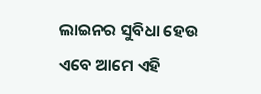ଲାଇନର ସୁବିଧା ହେଉ ଏବେ ଆମେ ଏହି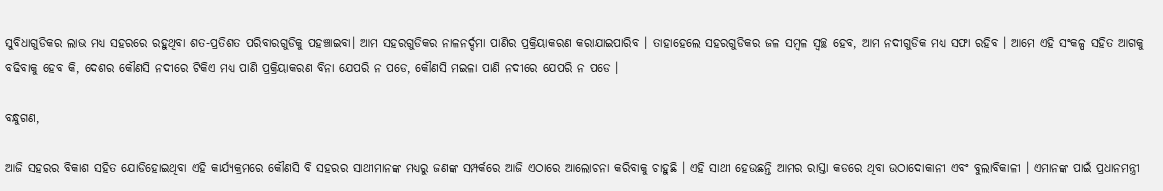ସୁବିଧାଗୁଡିକର ଲାଭ ମଧ୍ୟ ସହରରେ ରହୁଥିବା ଶତ-ପ୍ରତିଶତ ପରିବାରଗୁଡିକୁ ପହଞ୍ଚାଇବା। ଆମ ସହରଗୁଡିକର ନାଳନର୍ଦ୍ଦମା ପାଣିର ପ୍ରକ୍ରିୟାକରଣ କରାଯାଇପାରିବ । ତାହାହେଲେ ସହରଗୁଡିକର ଜଳ ସମ୍ବଳ ସ୍ୱଚ୍ଛ ହେବ, ଆମ ନଦୀଗୁଡିକ ମଧ୍ୟ ସଫା ରହିବ । ଆମେ ଏହି ସଂକଳ୍ପ ସହିତ ଆଗକୁ ବଢିବାକୁ ହେବ କି, ଦେଶର କୌଣସି ନଦୀରେ ଟିକିଏ ମଧ୍ୟ ପାଣି ପ୍ରକ୍ରିୟାକରଣ ବିନା ଯେପରି ନ ପଡେ, କୌଣସି ମଇଳା ପାଣି ନଦୀରେ ଯେପରି ନ ପଡେ ।

ବନ୍ଧୁଗଣ,

ଆଜି ସହରର ବିକାଶ ସହିତ ଯୋଡିହୋଇଥିବା ଏହି କାର୍ଯ୍ୟକ୍ରମରେ କୌଣସି ବି ସହରର ସାଥୀମାନଙ୍କ ମଧ୍ୟରୁ ଜଣଙ୍କ ସମ୍ପର୍କରେ ଆଜି ଏଠାରେ ଆଲୋଚନା କରିବାକୁ ଚାହୁଛି । ଏହି ସାଥୀ ହେଉଛନ୍ତି ଆମର ରାସ୍ତା କଡରେ ଥିବା ଉଠାଦୋକାନୀ ଏବଂ ବୁଲାବିକାଳୀ । ଏମାନଙ୍କ ପାଇଁ ପ୍ରଧାନମନ୍ତ୍ରୀ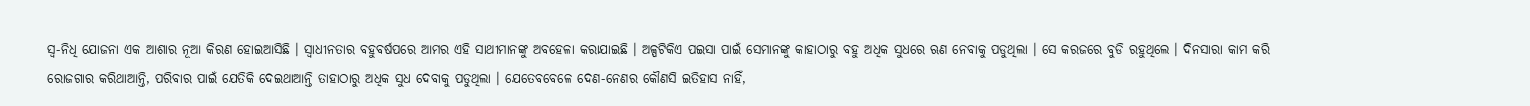ସ୍ୱ-ନିଧି ଯୋଜନା ଏକ ଆଶାର ନୂଆ କିରଣ ହୋଇଆସିଛି । ସ୍ୱାଧୀନତାର ବହୁବର୍ଷପରେ ଆମର ଏହି ସାଥୀମାନଙ୍କୁ ଅବହେଳା କରାଯାଇଛି । ଅଳ୍ପଟିକିଏ ପଇସା ପାଇଁ ସେମାନଙ୍କୁ କାହାଠାରୁ ବହୁ ଅଧିକ ସୁଧରେ ଋଣ ନେବାକୁ ପଡୁଥିଲା । ସେ କରଜରେ ବୁଡି ରହୁଥିଲେ । ଦିନସାରା କାମ କରି ରୋଜଗାର କରିଥାଆନ୍ତି, ପରିବାର ପାଇଁ ଯେତିକି ଦେଇଥାଆନ୍ତି ତାହାଠାରୁ ଅଧିକ ସୁଧ ଦେବାକୁ ପଡୁଥିଲା । ଯେତେବବେଳେ ଦେଣ-ନେଣର କୌଣସି ଇତିହାସ ନାହିଁ,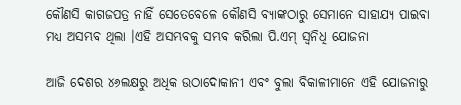କୌଣସି କାଗଜପତ୍ର ନାହିଁ ସେତେବେଳେ କୌଣସି ବ୍ୟାଙ୍କଠାରୁ ସେମାନେ ସାହାଯ୍ୟ ପାଇବା ମଧ୍ୟ ଅସମ୍ଭବ ଥିଲା ।ଏହି ଅସମ୍ଭବକୁ ସମ୍ଭବ କରିଲା ପି.ଏମ୍ ସ୍ୱନିଧି ଯୋଜନା

ଆଜି ଦେଶର ୪୬ଲକ୍ଷରୁ ଅଧିକ ଉଠାଦୋକାନୀ ଏବଂ ବୁଲା ବିକାଳୀମାନେ ଏହି ଯୋଜନାରୁ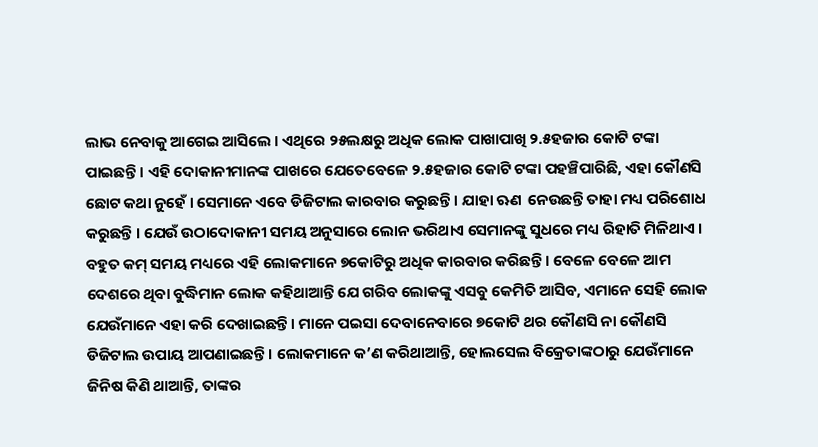ଲାଭ ନେବାକୁ ଆଗେଇ ଆସିଲେ । ଏଥିରେ ୨୫ଲକ୍ଷରୁ ଅଧିକ ଲୋକ ପାଖାପାଖି ୨.୫ହଜାର କୋଟି ଟଙ୍କା ପାଇଛନ୍ତି । ଏହି ଦୋକାନୀମାନଙ୍କ ପାଖରେ ଯେତେବେଳେ ୨.୫ହଜାର କୋଟି ଟଙ୍କା ପହଞ୍ଚିପାରିଛି, ଏହା କୌଣସି ଛୋଟ କଥା ନୁହେଁ । ସେମାନେ ଏବେ ଡିଜିଟାଲ କାରବାର କରୁଛନ୍ତି । ଯାହା ଋଣ  ନେଉଛନ୍ତି ତାହା ମଧ୍ୟ ପରିଶୋଧ କରୁଛନ୍ତି । ଯେଉଁ ଉଠାଦୋକାନୀ ସମୟ ଅନୁସାରେ ଲୋନ ଭରିଥାଏ ସେମାନଙ୍କୁ ସୁଧରେ ମଧ୍ୟ ରିହାତି ମିଳିଥାଏ । ବହୁତ କମ୍ ସମୟ ମଧ୍ୟରେ ଏହି ଲୋକମାନେ ୭କୋଟିରୁ ଅଧିକ କାରବାର କରିଛନ୍ତି । ବେଳେ ବେଳେ ଆମ ଦେଶରେ ଥିବା ବୁଦ୍ଧିମାନ ଲୋକ କହିଥାଆନ୍ତି ଯେ ଗରିବ ଲୋକଙ୍କୁ ଏସବୁ କେମିତି ଆସିବ, ଏମାନେ ସେହି ଲୋକ ଯେଉଁମାନେ ଏହା କରି ଦେଖାଇଛନ୍ତି । ମାନେ ପଇସା ଦେବାନେବାରେ ୭କୋଟି ଥର କୌଣସି ନା କୌଣସି ଡିଜିଟାଲ ଉପାୟ ଆପଣାଇଛନ୍ତି । ଲୋକମାନେ କ’ଣ କରିଥାଆନ୍ତି, ହୋଲସେଲ ବିକ୍ରେତାଙ୍କଠାରୁ ଯେଉଁମାନେ ଜିନିଷ କିଣି ଥାଆନ୍ତି, ତାଙ୍କର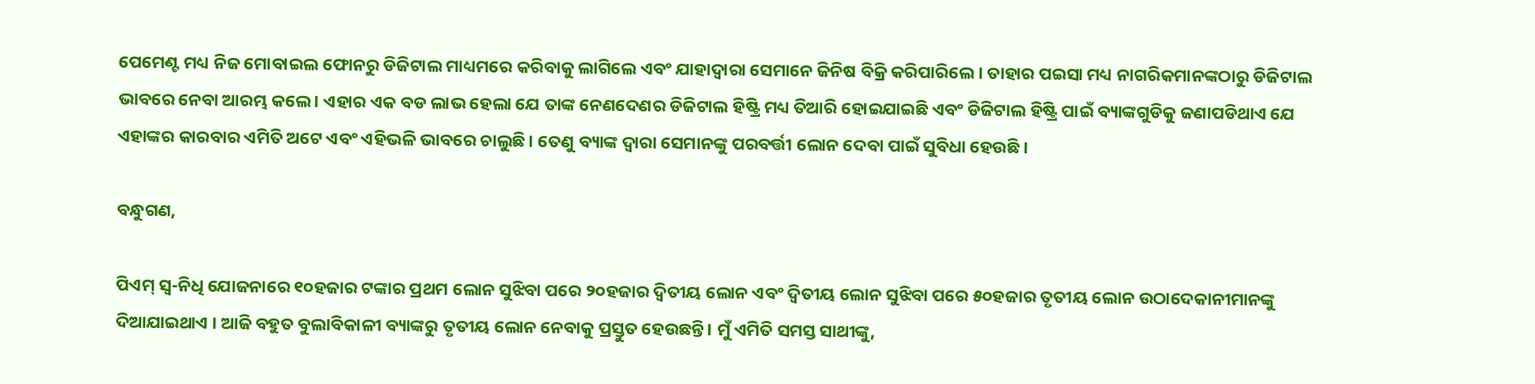ପେମେଣ୍ଟ ମଧ୍ୟ ନିଜ ମୋବାଇଲ ଫୋନରୁ ଡିଜିଟାଲ ମାଧ୍ୟମରେ କରିବାକୁ ଲାଗିଲେ ଏବଂ ଯାହାଦ୍ୱାରା ସେମାନେ ଜିନିଷ ବିକ୍ରି କରିପାରିଲେ । ତାହାର ପଇସା ମଧ୍ୟ ନାଗରିକମାନଙ୍କଠାରୁ ଡିଜିଟାଲ ଭାବରେ ନେବା ଆରମ୍ଭ କଲେ । ଏହାର ଏକ ବଡ ଲାଭ ହେଲା ଯେ ତାଙ୍କ ନେଣଦେଣର ଡିଜିଟାଲ ହିଷ୍ଟ୍ରି ମଧ୍ୟ ତିଆରି ହୋଇଯାଇଛି ଏବଂ ଡିଜିଟାଲ ହିଷ୍ଟ୍ରି ପାଇଁ ବ୍ୟାଙ୍କଗୁଡିକୁ ଜଣାପଡିଥାଏ ଯେ ଏହାଙ୍କର କାରବାର ଏମିତି ଅଟେ ଏବଂ ଏହିଭଳି ଭାବରେ ଚାଲୁଛି । ତେଣୁ ବ୍ୟାଙ୍କ ଦ୍ୱାରା ସେମାନଙ୍କୁ ପରବର୍ତ୍ତୀ ଲୋନ ଦେବା ପାଇଁ ସୁବିଧା ହେଉଛି ।

ବନ୍ଧୁଗଣ,

ପିଏମ୍ ସ୍ୱ-ନିଧି ଯୋଜନାରେ ୧୦ହଜାର ଟଙ୍କାର ପ୍ରଥମ ଲୋନ ସୁଝିବା ପରେ ୨୦ହଜାର ଦ୍ୱିତୀୟ ଲୋନ ଏବଂ ଦ୍ୱିତୀୟ ଲୋନ ସୁଝିବା ପରେ ୫୦ହଜାର ତୃତୀୟ ଲୋନ ଉଠାଦେକାନୀମାନଙ୍କୁ ଦିଆଯାଇଥାଏ । ଆଜି ବହୁତ ବୁଲାବିକାଳୀ ବ୍ୟାଙ୍କରୁ ତୃତୀୟ ଲୋନ ନେବାକୁ ପ୍ରସ୍ତୁତ ହେଉଛନ୍ତି । ମୁଁ ଏମିତି ସମସ୍ତ ସାଥୀଙ୍କୁ,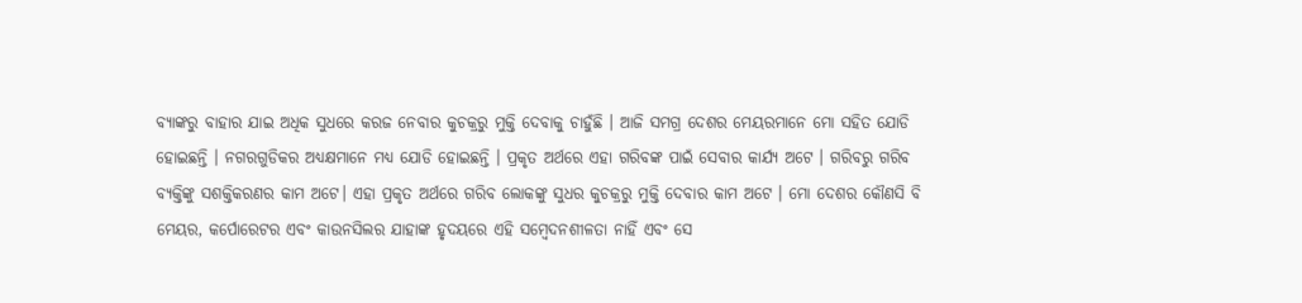ବ୍ୟାଙ୍କରୁ ବାହାର ଯାଇ ଅଧିକ ସୁଧରେ କରଜ ନେବାର କୁଚକ୍ରରୁ ମୁକ୍ତି ଦେବାକୁ ଚାହୁଁଛି । ଆଜି ସମଗ୍ର ଦେଶର ମେୟରମାନେ ମୋ ସହିତ ଯୋଡି ହୋଇଛନ୍ତି । ନଗରଗୁଡିକର ଅଧ୍ୟକ୍ଷମାନେ ମଧ୍ୟ ଯୋଡି ହୋଇଛନ୍ତି । ପ୍ରକୃତ ଅର୍ଥରେ ଏହା ଗରିବଙ୍କ ପାଇଁ ସେବାର କାର୍ଯ୍ୟ ଅଟେ । ଗରିବରୁ ଗରିବ ବ୍ୟକ୍ତିଙ୍କୁ ସଶକ୍ତିକରଣର କାମ ଅଟେ। ଏହା ପ୍ରକୃତ ଅର୍ଥରେ ଗରିବ ଲୋକଙ୍କୁ ସୁଧର କୁଚକ୍ରରୁ ମୁକ୍ତି ଦେବାର କାମ ଅଟେ । ମୋ ଦେଶର କୌଣସି ବି ମେୟର, କର୍ପୋରେଟର ଏବଂ କାଉନସିଲର ଯାହାଙ୍କ ହୃଦୟରେ ଏହି ସମ୍ବେଦନଶୀଳତା ନାହିଁ ଏବଂ ସେ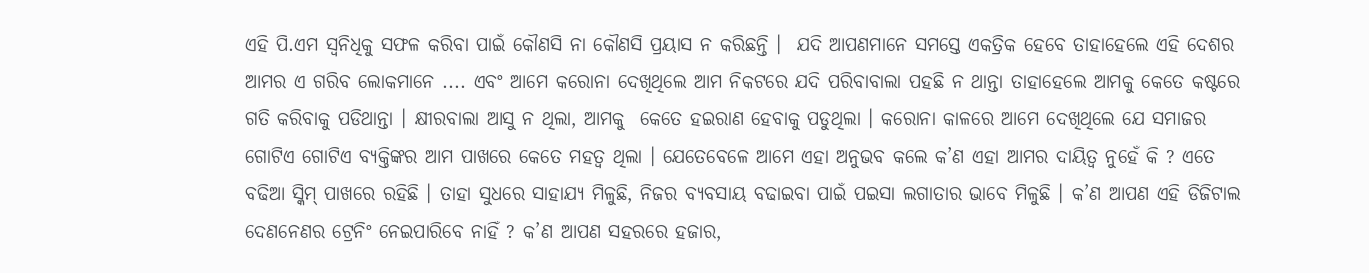ଏହି ପି.ଏମ ସ୍ୱନିଧିକୁ ସଫଳ କରିବା ପାଇଁ କୌଣସି ନା କୌଣସି ପ୍ରୟାସ ନ କରିଛନ୍ତି ।  ଯଦି ଆପଣମାନେ ସମସ୍ତେ ଏକତ୍ରିକ ହେବେ ତାହାହେଲେ ଏହି ଦେଶର ଆମର ଏ ଗରିବ ଲୋକମାନେ .... ଏବଂ ଆମେ କରୋନା ଦେଖିଥିଲେ ଆମ ନିକଟରେ ଯଦି ପରିବାବାଲା ପହଛି ନ ଥାନ୍ତା ତାହାହେଲେ ଆମକୁ କେତେ କଷ୍ଟରେ ଗତି କରିବାକୁ ପଡିଥାନ୍ତା । କ୍ଷୀରବାଲା ଆସୁ ନ ଥିଲା, ଆମକୁ  କେତେ ହଇରାଣ ହେବାକୁ ପଡୁଥିଲା । କରୋନା କାଳରେ ଆମେ ଦେଖିଥିଲେ ଯେ ସମାଜର ଗୋଟିଏ ଗୋଟିଏ ବ୍ୟକ୍ତିଙ୍କର ଆମ ପାଖରେ କେତେ ମହତ୍ୱ ଥିଲା । ଯେତେବେଳେ ଆମେ ଏହା ଅନୁଭବ କଲେ କ’ଣ ଏହା ଆମର ଦାୟିତ୍ୱ ନୁହେଁ କି ? ଏତେ ବଢିଆ ସ୍କିମ୍ ପାଖରେ ରହିଛି । ତାହା ସୁଧରେ ସାହାଯ୍ୟ ମିଳୁଛି, ନିଜର ବ୍ୟବସାୟ ବଢାଇବା ପାଇଁ ପଇସା ଲଗାତାର ଭାବେ ମିଳୁଛି । କ’ଣ ଆପଣ ଏହି ଡିଜିଟାଲ ଦେଣନେଣର ଟ୍ରେନିଂ ନେଇପାରିବେ ନାହିଁ ? କ’ଣ ଆପଣ ସହରରେ ହଜାର,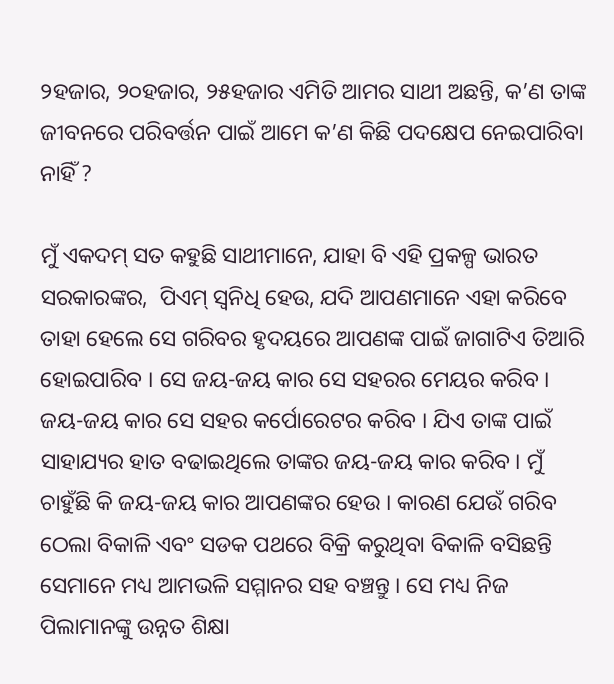୨ହଜାର, ୨୦ହଜାର, ୨୫ହଜାର ଏମିତି ଆମର ସାଥୀ ଅଛନ୍ତି, କ’ଣ ତାଙ୍କ ଜୀବନରେ ପରିବର୍ତ୍ତନ ପାଇଁ ଆମେ କ’ଣ କିଛି ପଦକ୍ଷେପ ନେଇପାରିବା ନାହିଁ ?

ମୁଁ ଏକଦମ୍ ସତ କହୁଛି ସାଥୀମାନେ, ଯାହା ବି ଏହି ପ୍ରକଳ୍ପ ଭାରତ ସରକାରଙ୍କର,  ପିଏମ୍ ସ୍ୱନିଧି ହେଉ, ଯଦି ଆପଣମାନେ ଏହା କରିବେ ତାହା ହେଲେ ସେ ଗରିବର ହୃଦୟରେ ଆପଣଙ୍କ ପାଇଁ ଜାଗାଟିଏ ତିଆରି ହୋଇପାରିବ । ସେ ଜୟ-ଜୟ କାର ସେ ସହରର ମେୟର କରିବ । ଜୟ-ଜୟ କାର ସେ ସହର କର୍ପୋରେଟର କରିବ । ଯିଏ ତାଙ୍କ ପାଇଁ ସାହାଯ୍ୟର ହାତ ବଢାଇଥିଲେ ତାଙ୍କର ଜୟ-ଜୟ କାର କରିବ । ମୁଁ ଚାହୁଁଛି କି ଜୟ-ଜୟ କାର ଆପଣଙ୍କର ହେଉ । କାରଣ ଯେଉଁ ଗରିବ ଠେଲା ବିକାଳି ଏବଂ ସଡକ ପଥରେ ବିକ୍ରି କରୁଥିବା ବିକାଳି ବସିଛନ୍ତି ସେମାନେ ମଧ୍ୟ ଆମଭଳି ସମ୍ମାନର ସହ ବଞ୍ଚନ୍ତୁ । ସେ ମଧ୍ୟ ନିଜ ପିଲାମାନଙ୍କୁ ଉନ୍ନତ ଶିକ୍ଷା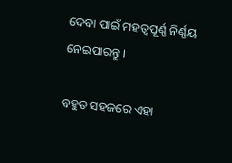ଦେବା ପାଇଁ ମହତ୍ୱପୂର୍ଣ୍ଣ ନିର୍ଣ୍ଣୟ ନେଇପାରନ୍ତୁ ।

ବହୁତ ସହଜରେ ଏହା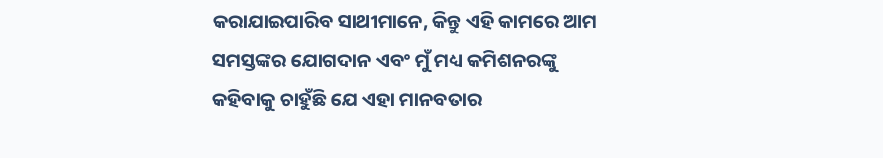କରାଯାଇପାରିବ ସାଥୀମାନେ, କିନ୍ତୁ ଏହି କାମରେ ଆମ ସମସ୍ତଙ୍କର ଯୋଗଦାନ ଏବଂ ମୁଁ ମଧ୍ୟ କମିଶନରଙ୍କୁ କହିବାକୁ ଚାହୁଁଛି ଯେ ଏହା ମାନବତାର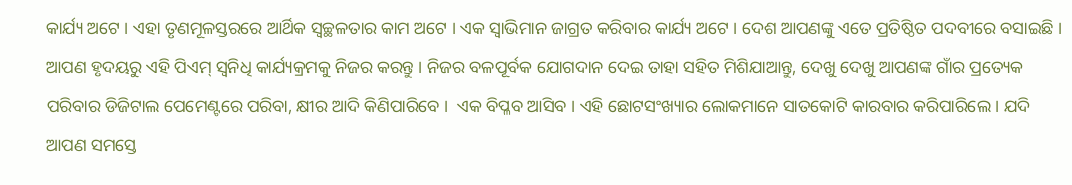କାର୍ଯ୍ୟ ଅଟେ । ଏହା ତୃଣମୂଳସ୍ତରରେ ଆର୍ଥିକ ସ୍ୱଚ୍ଛଳତାର କାମ ଅଟେ । ଏକ ସ୍ୱାଭିମାନ ଜାଗ୍ରତ କରିବାର କାର୍ଯ୍ୟ ଅଟେ । ଦେଶ ଆପଣଙ୍କୁ ଏତେ ପ୍ରତିଷ୍ଠିତ ପଦବୀରେ ବସାଇଛି । ଆପଣ ହୃଦୟରୁ ଏହି ପିଏମ୍ ସ୍ୱନିଧି କାର୍ଯ୍ୟକ୍ରମକୁ ନିଜର କରନ୍ତୁ । ନିଜର ବଳପୂର୍ବକ ଯୋଗଦାନ ଦେଇ ତାହା ସହିତ ମିଶିଯାଆନ୍ତୁ, ଦେଖୁ ଦେଖୁ ଆପଣଙ୍କ ଗାଁର ପ୍ରତ୍ୟେକ ପରିବାର ଡିଜିଟାଲ ପେମେଣ୍ଟରେ ପରିବା, କ୍ଷୀର ଆଦି କିଣିପାରିବେ ।  ଏକ ବିପ୍ଳବ ଆସିବ । ଏହି ଛୋଟସଂଖ୍ୟାର ଲୋକମାନେ ସାତକୋଟି କାରବାର କରିପାରିଲେ । ଯଦି ଆପଣ ସମସ୍ତେ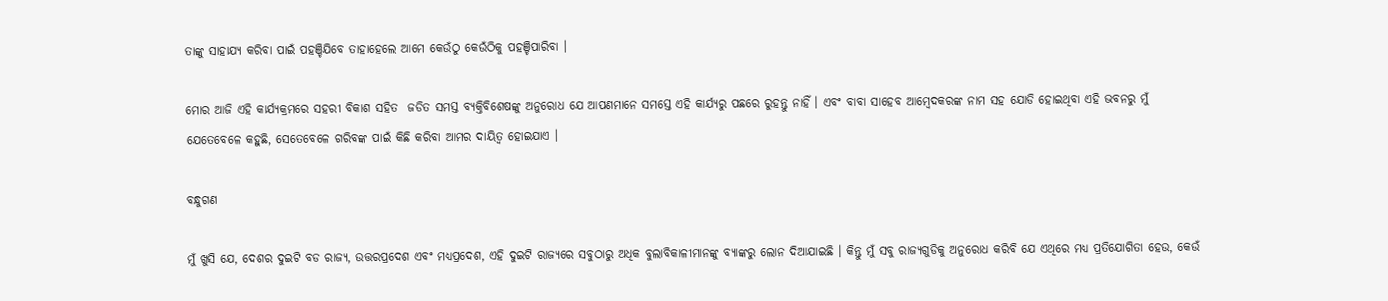ତାଙ୍କୁ ସାହାଯ୍ୟ କରିବା ପାଇଁ ପହଞ୍ଚିଯିବେ ତାହାହେଲେ ଆମେ କେଉଁଠୁ କେଉଁଠିକୁ ପହଞ୍ଚିପାରିବା ।

ମୋର ଆଜି ଏହି କାର୍ଯ୍ୟକ୍ରମରେ ସହରୀ ବିକାଶ ସହିତ  ଜଡିତ ସମସ୍ତ ବ୍ୟକ୍ତିବିଶେଷଙ୍କୁ ଅନୁରୋଧ ଯେ ଆପଣମାନେ ସମସ୍ତେ ଏହି କାର୍ଯ୍ୟରୁ ପଛରେ ରୁହନ୍ତୁ ନାହିଁ । ଏବଂ ବାବା ସାହେବ ଆମ୍ବେଦକରଙ୍କ ନାମ ସହ ଯୋଡି ହୋଇଥିବା ଏହି ଭବନରୁ ମୁଁ ଯେତେବେଳେ କହୁଛି, ସେତେବେଳେ ଗରିବଙ୍କ ପାଇଁ କିଛି କରିବା ଆମର ଦାୟିତ୍ୱ ହୋଇଯାଏ ।

ବନ୍ଧୁଗଣ

ମୁଁ ଖୁସି ଯେ, ଦେଶର ଦୁଇଟି ବଡ ରାଜ୍ୟ, ଉତ୍ତରପ୍ରଦେଶ ଏବଂ ମଧ୍ୟପ୍ରଦେଶ, ଏହି ଦୁଇଟି ରାଜ୍ୟରେ ସବୁଠାରୁ ଅଧିକ ବୁଲାବିକାଳୀମାନଙ୍କୁ ବ୍ୟାଙ୍କରୁ ଲୋନ ଦିଆଯାଇଛି । କିନ୍ତୁ ମୁଁ ସବୁ ରାଜ୍ୟଗୁଡିକୁ ଅନୁରୋଧ କରିବି ଯେ ଏଥିରେ ମଧ୍ୟ ପ୍ରତିଯୋଗିତା ହେଉ, କେଉଁ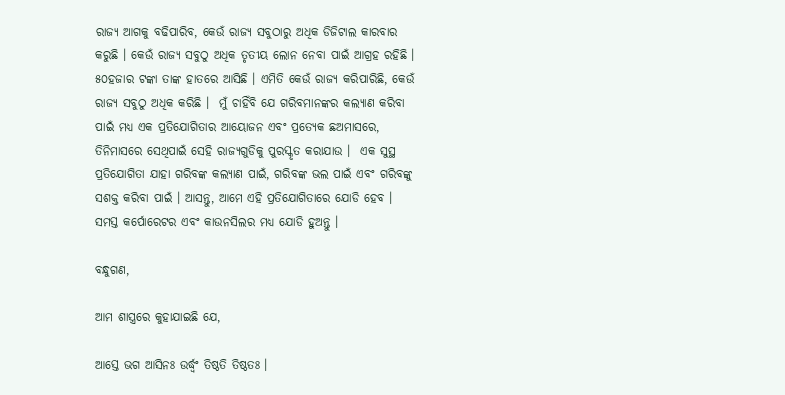ରାଜ୍ୟ ଆଗକୁ ବଢିପାରିବ, କେଉଁ ରାଜ୍ୟ ସବୁଠାରୁ ଅଧିକ ଡିଜିଟାଲ କାରବାର କରୁଛି । କେଉଁ ରାଜ୍ୟ ସବୁଠୁ ଅଧିକ ତୃତୀୟ ଲୋନ ନେବା ପାଇଁ ଆଗ୍ରହ ରହିଛି । ୫୦ହଜାର ଟଙ୍କା ତାଙ୍କ ହାତରେ ଆସିଛି । ଏମିତି କେଉଁ ରାଜ୍ୟ କରିପାରିଛି, କେଉଁ ରାଜ୍ୟ ସବୁଠୁ ଅଧିକ କରିଛି ।  ମୁଁ ଚାହିଁବି ଯେ ଗରିବମାନଙ୍କର କଲ୍ୟାଣ କରିବା ପାଇଁ ମଧ୍ୟ ଏକ ପ୍ରତିଯୋଗିତାର ଆୟୋଜନ ଏବଂ ପ୍ରତ୍ୟେକ ଛଅମାସରେ, ତିନିମାସରେ ସେଥିପାଇଁ ସେହି ରାଜ୍ୟଗୁଡିକୁ ପୁରସ୍କୃତ କରାଯାଉ ।  ଏକ ସୁସ୍ଥ ପ୍ରତିଯୋଗିତା ଯାହା ଗରିବଙ୍କ କଲ୍ୟାଣ ପାଇଁ, ଗରିବଙ୍କ ଭଲ ପାଇଁ ଏବଂ ଗରିବଙ୍କୁ ସଶକ୍ତ କରିବା ପାଇଁ । ଆସନ୍ତୁ, ଆମେ ଏହି ପ୍ରତିଯୋଗିତାରେ ଯୋଡି ହେବ । ସମସ୍ତ କର୍ପୋରେଟର ଏବଂ କାଉନସିଲର ମଧ୍ୟ ଯୋଡି ହୁଅନ୍ତୁ ।

ବନ୍ଧୁଗଣ,

ଆମ ଶାସ୍ତ୍ରରେ କୁହାଯାଇଛି ଯେ,

ଆସ୍ତେ ଭଗ ଆସିନଃ ଉର୍ଦ୍ଧ୍ୱଂ ତିଷ୍ଠତି ତିଷ୍ଠତଃ ।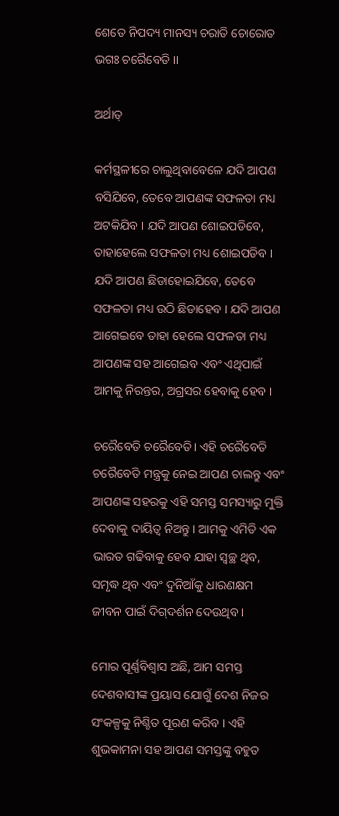ଶେତେ ନିପଦ୍ୟ ମାନସ୍ୟ ଚରାତି ଚୋରୋତ ଭଗଃ ଚରୈବେତି ।।

ଅର୍ଥାତ୍‌

କର୍ମସ୍ଥଳୀରେ ଚାଲୁଥିବାବେଳେ ଯଦି ଆପଣ ବସିଯିବେ, ତେବେ ଆପଣଙ୍କ ସଫଳତା ମଧ୍ୟ ଅଟକିଯିବ । ଯଦି ଆପଣ ଶୋଇପଡିବେ, ତାହାହେଲେ ସଫଳତା ମଧ୍ୟ ଶୋଇପଡିବ । ଯଦି ଆପଣ ଛିଡାହୋଇଯିବେ, ତେବେ ସଫଳତା ମଧ୍ୟ ଉଠି ଛିଡାହେବ । ଯଦି ଆପଣ ଆଗେଇବେ ତାହା ହେଲେ ସଫଳତା ମଧ୍ୟ ଆପଣଙ୍କ ସହ ଆଗେଇବ ଏବଂ ଏଥିପାଇଁ ଆମକୁ ନିରନ୍ତର, ଅଗ୍ରସର ହେବାକୁ ହେବ ।

ଚରୈବେତି ଚରୈବେତି। ଏହି ଚରୈବେତି ଚରୈବେତି ମନ୍ତ୍ରକୁ ନେଇ ଆପଣ ଚାଲନ୍ତୁ ଏବଂ ଆପଣଙ୍କ ସହରକୁ ଏହି ସମସ୍ତ ସମସ୍ୟାରୁ ମୁକ୍ତି ଦେବାକୁ ଦାୟିତ୍ୱ ନିଅନ୍ତୁ । ଆମକୁ ଏମିତି ଏକ ଭାରତ ଗଢିବାକୁ ହେବ ଯାହା ସ୍ୱଚ୍ଛ ଥିବ, ସମୃଦ୍ଧ ଥିବ ଏବଂ ଦୁନିଆଁକୁ ଧାରଣକ୍ଷମ ଜୀବନ ପାଇଁ ଦିଗ୍‌ଦର୍ଶନ ଦେଉଥିବ ।

ମୋର ପୂର୍ଣ୍ଣବିଶ୍ୱାସ ଅଛି, ଆମ ସମସ୍ତ ଦେଶବାସୀଙ୍କ ପ୍ରୟାସ ଯୋଗୁଁ ଦେଶ ନିଜର ସଂକଳ୍ପକୁ ନିଶ୍ଚିତ ପୂରଣ କରିବ । ଏହି ଶୁଭକାମନା ସହ ଆପଣ ସମସ୍ତଙ୍କୁ ବହୁତ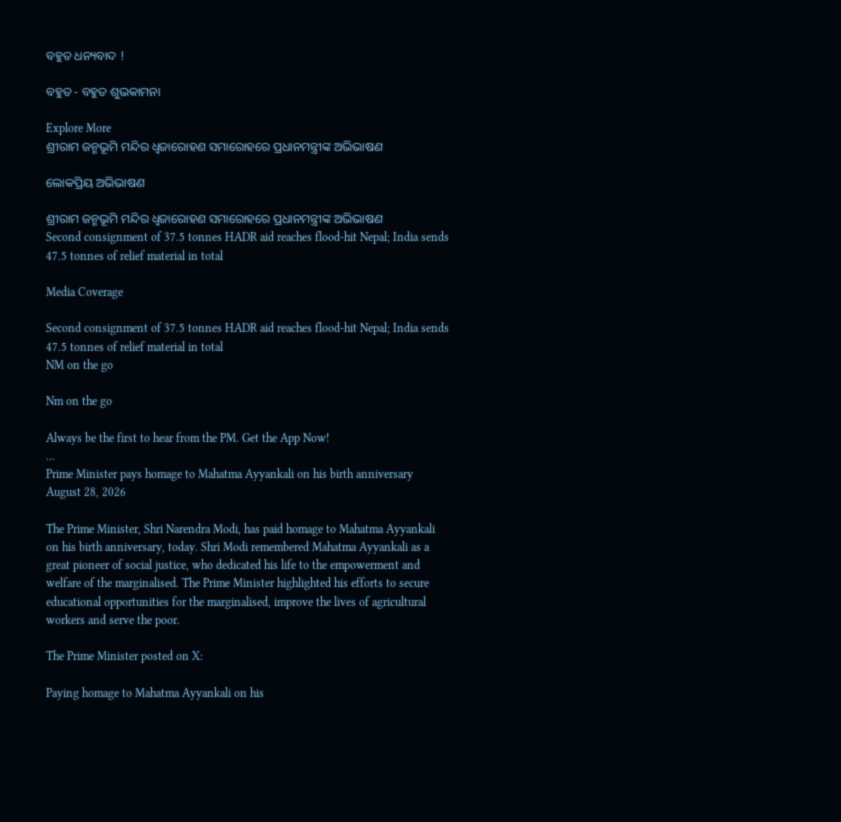ବହୁତ ଧନ୍ୟବାଦ !

ବହୁତ - ବହୁତ ଶୁଭକାମନା

Explore More
ଶ୍ରୀରାମ ଜନ୍ମଭୂମି ମନ୍ଦିର ଧ୍ଵଜାରୋହଣ ସମାରୋହରେ ପ୍ରଧାନମନ୍ତ୍ରୀଙ୍କ ଅଭିଭାଷଣ

ଲୋକପ୍ରିୟ ଅଭିଭାଷଣ

ଶ୍ରୀରାମ ଜନ୍ମଭୂମି ମନ୍ଦିର ଧ୍ଵଜାରୋହଣ ସମାରୋହରେ ପ୍ରଧାନମନ୍ତ୍ରୀଙ୍କ ଅଭିଭାଷଣ
Second consignment of 37.5 tonnes HADR aid reaches flood-hit Nepal; India sends 47.5 tonnes of relief material in total

Media Coverage

Second consignment of 37.5 tonnes HADR aid reaches flood-hit Nepal; India sends 47.5 tonnes of relief material in total
NM on the go

Nm on the go

Always be the first to hear from the PM. Get the App Now!
...
Prime Minister pays homage to Mahatma Ayyankali on his birth anniversary
August 28, 2026

The Prime Minister, Shri Narendra Modi, has paid homage to Mahatma Ayyankali on his birth anniversary, today. Shri Modi remembered Mahatma Ayyankali as a great pioneer of social justice, who dedicated his life to the empowerment and welfare of the marginalised. The Prime Minister highlighted his efforts to secure educational opportunities for the marginalised, improve the lives of agricultural workers and serve the poor.

The Prime Minister posted on X:

Paying homage to Mahatma Ayyankali on his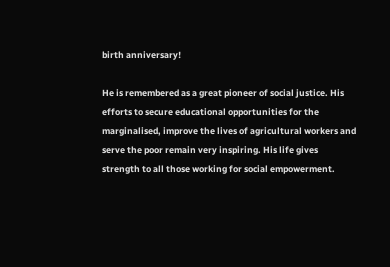birth anniversary!

He is remembered as a great pioneer of social justice. His efforts to secure educational opportunities for the marginalised, improve the lives of agricultural workers and serve the poor remain very inspiring. His life gives strength to all those working for social empowerment.